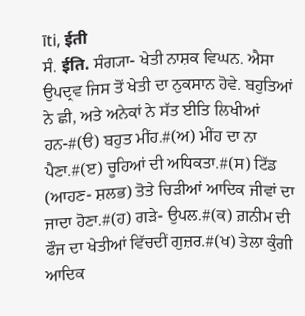īti, ईती
ਸੰ. ईति. ਸੰਗ੍ਯਾ- ਖੇਤੀ ਨਾਸ਼ਕ ਵਿਘਨ. ਐਸਾ ਉਪਦ੍ਰਵ ਜਿਸ ਤੋਂ ਖੇਤੀ ਦਾ ਨੁਕਸਾਨ ਹੋਵੇ. ਬਹੁਤਿਆਂ ਨੇ ਛੀ, ਅਤੇ ਅਨੇਕਾਂ ਨੇ ਸੱਤ ਈਤਿ ਲਿਖੀਆਂ ਹਨ-#(ੳ) ਬਹੁਤ ਮੀਂਹ.#(ਅ) ਮੀਂਹ ਦਾ ਨਾ ਪੈਣਾ.#(ੲ) ਚੂਹਿਆਂ ਦੀ ਅਧਿਕਤਾ.#(ਸ) ਟਿੱਡ (ਆਹਣ- ਸ਼ਲਭ) ਤੋਤੇ ਚਿੜੀਆਂ ਆਦਿਕ ਜੀਵਾਂ ਦਾ ਜਾਦਾ ਹੋਣਾ.#(ਹ) ਗੜੇ- ਉਪਲ.#(ਕ) ਗ਼ਨੀਮ ਦੀ ਫੌਜ ਦਾ ਖੇਤੀਆਂ ਵਿੱਚਦੀਂ ਗੁਜ਼ਰ.#(ਖ) ਤੇਲਾ ਕੁੰਗੀ ਆਦਿਕ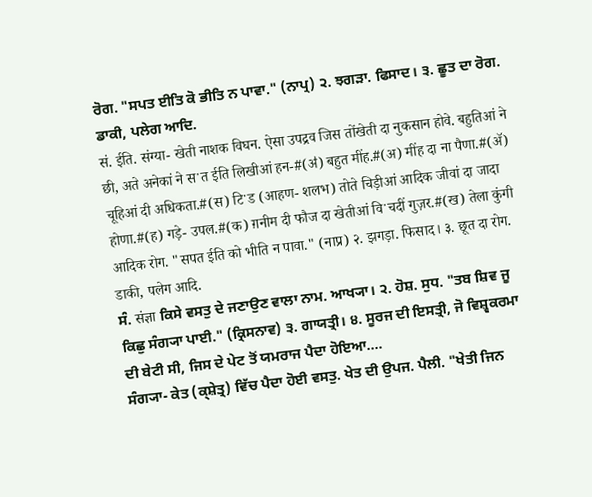ਰੋਗ. "ਸਪਤ ਈਤਿ ਕੋ ਭੀਤਿ ਨ ਪਾਵਾ." (ਨਾਪ੍ਰ) ੨. ਝਗੜਾ. ਫਿਸਾਦ। ੩. ਛੂਤ ਦਾ ਰੋਗ. ਡਾਕੀ, ਪਲੇਗ ਆਦਿ.
सं. ईति. संग्या- खेती नाशक विघन. ऐसा उपद्रव जिस तोंखेती दा नुकसान होवे. बहुतिआं ने छी, अते अनेकां ने सॱत ईति लिखीआं हन-#(ॳ) बहुत मींह.#(अ) मींह दा ना पैणा.#(ॲ) चूहिआं दी अधिकता.#(स) टिॱड (आहण- शलभ) तोते चिड़ीआं आदिक जीवां दा जादा होणा.#(ह) गड़े- उपल.#(क) ग़नीम दी फौज दा खेतीआं विॱचदीं गुज़र.#(ख) तेला कुंगी आदिक रोग. "सपत ईति को भीति न पावा." (नाप्र) २. झगड़ा. फिसाद। ३. छूत दा रोग. डाकी, पलेग आदि.
ਸੰ. संज्ञा ਕਿਸੇ ਵਸਤੁ ਦੇ ਜਣਾਉਣ ਵਾਲਾ ਨਾਮ. ਆਖ੍ਯਾ। ੨. ਹੋਸ਼. ਸੁਧ. "ਤਬ ਸ਼ਿਵ ਜੂ ਕਿਛੁ ਸੰਗ੍ਯਾ ਪਾਈ." (ਕ੍ਰਿਸਨਾਵ) ੩. ਗਾਯਤ੍ਰੀ। ੪. ਸੂਰਜ ਦੀ ਇਸਤ੍ਰੀ, ਜੋ ਵਿਸ਼੍ਵਕਰਮਾ ਦੀ ਬੇਟੀ ਸੀ, ਜਿਸ ਦੇ ਪੇਟ ਤੋਂ ਯਮਰਾਜ ਪੈਦਾ ਹੋਇਆ....
ਸੰਗ੍ਯਾ- ਕੇਤ (ਕ੍ਸ਼ੇਤ੍ਰ) ਵਿੱਚ ਪੈਦਾ ਹੋਈ ਵਸਤੁ. ਖੇਤ ਦੀ ਉਪਜ. ਪੈਲੀ. "ਖੇਤੀ ਜਿਨ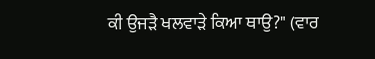ਕੀ ਉਜੜੈ ਖਲਵਾੜੇ ਕਿਆ ਥਾਉ?" (ਵਾਰ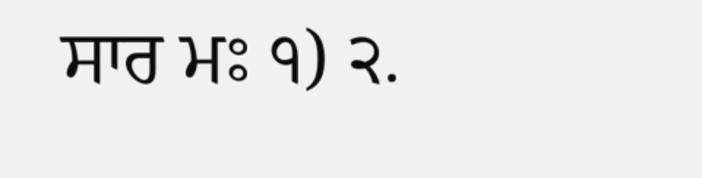ਸਾਰ ਮਃ ੧) ੨.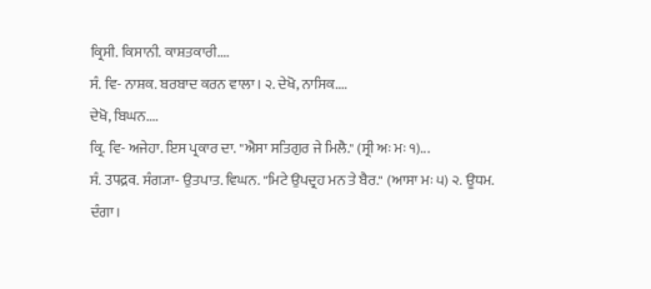ਕ੍ਰਿਸੀ. ਕਿਸਾਨੀ. ਕਾਸ਼ਤਕਾਰੀ....
ਸੰ. ਵਿ- ਨਾਸ਼ਕ. ਬਰਬਾਦ ਕਰਨ ਵਾਲਾ। ੨. ਦੇਖੋ, ਨਾਸਿਕ....
ਦੇਖੋ, ਬਿਘਨ....
ਕ੍ਰਿ. ਵਿ- ਅਜੇਹਾ. ਇਸ ਪ੍ਰਕਾਰ ਦਾ. "ਐਸਾ ਸਤਿਗੁਰ ਜੇ ਮਿਲੈ." (ਸ੍ਰੀ ਅਃ ਮਃ ੧)...
ਸੰ. उपद्रव. ਸੰਗ੍ਯਾ- ਉਤਪਾਤ. ਵਿਘਨ. "ਮਿਟੇ ਉਪਦ੍ਰਹ ਮਨ ਤੇ ਬੈਰ." (ਆਸਾ ਮਃ ੫) ੨. ਊਧਮ. ਦੰਗਾ।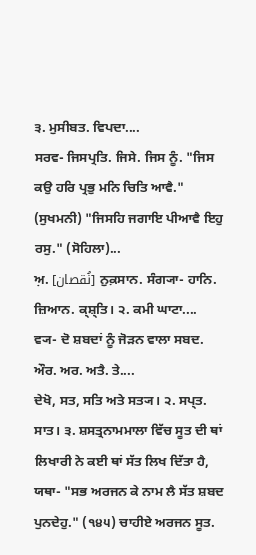੩. ਮੁਸੀਬਤ. ਵਿਪਦਾ....
ਸਰਵ- ਜਿਸਪ੍ਰਤਿ. ਜਿਸੇ. ਜਿਸ ਨੂੰ. "ਜਿਸ ਕਉ ਹਰਿ ਪ੍ਰਭੁ ਮਨਿ ਚਿਤਿ ਆਵੈ." (ਸੁਖਮਨੀ) "ਜਿਸਹਿ ਜਗਾਇ ਪੀਆਵੈ ਇਹੁ ਰਸੁ." (ਸੋਹਿਲਾ)...
ਅ਼. [نُقصان] ਨੁਕ਼ਸਾਨ. ਸੰਗ੍ਯਾ- ਹਾਨਿ. ਜ਼ਿਆਨ. ਕ੍ਸ਼੍ਤਿ। ੨. ਕਮੀ ਘਾਟਾ....
ਵ੍ਯ- ਦੋ ਸ਼ਬਦਾਂ ਨੂੰ ਜੋੜਨ ਵਾਲਾ ਸਬਦ. ਔਰ. ਅਰ. ਅਤੈ. ਤੇ....
ਦੇਖੋ, ਸਤ, ਸਤਿ ਅਤੇ ਸਤ੍ਯ। ੨. ਸਪ੍ਤ. ਸਾਤ। ੩. ਸ਼ਸਤ੍ਰਨਾਮਮਾਲਾ ਵਿੱਚ ਸੂਤ ਦੀ ਥਾਂ ਲਿਖਾਰੀ ਨੇ ਕਈ ਥਾਂ ਸੱਤ ਲਿਖ ਦਿੱਤਾ ਹੈ, ਯਥਾ- "ਸਭ ਅਰਜਨ ਕੇ ਨਾਮ ਲੈ ਸੱਤ ਸ਼ਬਦ ਪੁਨਦੇਹੁ." (੧੪੫) ਚਾਹੀਏ ਅਰਜਨ ਸੂਤ.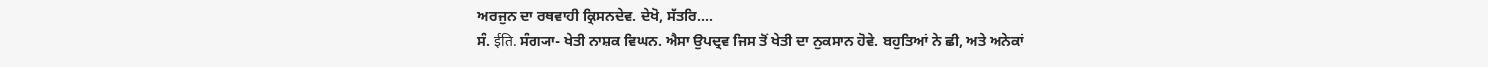ਅਰਜੁਨ ਦਾ ਰਥਵਾਹੀ ਕ੍ਰਿਸਨਦੇਵ. ਦੇਖੋ, ਸੱਤਰਿ....
ਸੰ. ईति. ਸੰਗ੍ਯਾ- ਖੇਤੀ ਨਾਸ਼ਕ ਵਿਘਨ. ਐਸਾ ਉਪਦ੍ਰਵ ਜਿਸ ਤੋਂ ਖੇਤੀ ਦਾ ਨੁਕਸਾਨ ਹੋਵੇ. ਬਹੁਤਿਆਂ ਨੇ ਛੀ, ਅਤੇ ਅਨੇਕਾਂ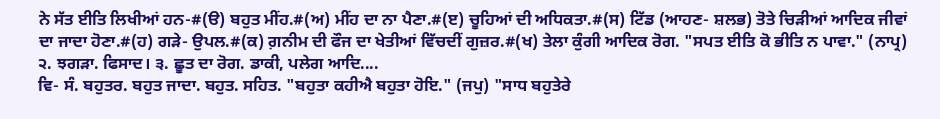ਨੇ ਸੱਤ ਈਤਿ ਲਿਖੀਆਂ ਹਨ-#(ੳ) ਬਹੁਤ ਮੀਂਹ.#(ਅ) ਮੀਂਹ ਦਾ ਨਾ ਪੈਣਾ.#(ੲ) ਚੂਹਿਆਂ ਦੀ ਅਧਿਕਤਾ.#(ਸ) ਟਿੱਡ (ਆਹਣ- ਸ਼ਲਭ) ਤੋਤੇ ਚਿੜੀਆਂ ਆਦਿਕ ਜੀਵਾਂ ਦਾ ਜਾਦਾ ਹੋਣਾ.#(ਹ) ਗੜੇ- ਉਪਲ.#(ਕ) ਗ਼ਨੀਮ ਦੀ ਫੌਜ ਦਾ ਖੇਤੀਆਂ ਵਿੱਚਦੀਂ ਗੁਜ਼ਰ.#(ਖ) ਤੇਲਾ ਕੁੰਗੀ ਆਦਿਕ ਰੋਗ. "ਸਪਤ ਈਤਿ ਕੋ ਭੀਤਿ ਨ ਪਾਵਾ." (ਨਾਪ੍ਰ) ੨. ਝਗੜਾ. ਫਿਸਾਦ। ੩. ਛੂਤ ਦਾ ਰੋਗ. ਡਾਕੀ, ਪਲੇਗ ਆਦਿ....
ਵਿ- ਸੰ. ਬਹੁਤਰ. ਬਹੁਤ ਜਾਦਾ. ਬਹੁਤ. ਸਹਿਤ. "ਬਹੁਤਾ ਕਹੀਐ ਬਹੁਤਾ ਹੋਇ." (ਜਪੁ) "ਸਾਧ ਬਹੁਤੇਰੇ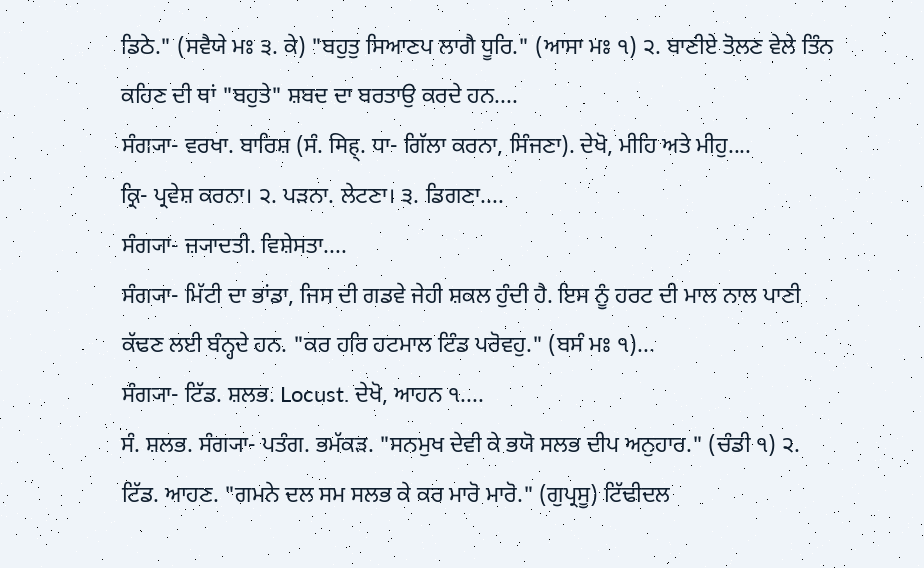ਡਿਠੇ." (ਸਵੈਯੇ ਮਃ ੩. ਕੇ) "ਬਹੁਤੁ ਸਿਆਣਪ ਲਾਗੈ ਧੂਰਿ." (ਆਸਾ ਮਃ ੧) ੨. ਬਾਣੀਏ ਤੋਲਣ ਵੇਲੇ ਤਿੰਨ ਕਹਿਣ ਦੀ ਥਾਂ "ਬਹੁਤੇ" ਸ਼ਬਦ ਦਾ ਬਰਤਾਉ ਕਰਦੇ ਹਨ....
ਸੰਗ੍ਯਾ- ਵਰਖਾ. ਬਾਰਿਸ਼ (ਸੰ. मिह्. ਧਾ- ਗਿੱਲਾ ਕਰਨਾ, ਸਿੰਜਣਾ). ਦੇਖੋ, ਮੀਹਿ ਅਤੇ ਮੀਹੁ....
ਕ੍ਰਿ- ਪ੍ਰਵੇਸ਼ ਕਰਨਾ। ੨. ਪੜਨਾ. ਲੇਟਣਾ। ੩. ਡਿਗਣਾ....
ਸੰਗ੍ਯਾ- ਜ਼੍ਯਾਦਤੀ. ਵਿਸ਼ੇਸਤਾ....
ਸੰਗ੍ਯਾ- ਮਿੱਟੀ ਦਾ ਭਾਂਡਾ, ਜਿਸ ਦੀ ਗਡਵੇ ਜੇਹੀ ਸ਼ਕਲ ਹੁੰਦੀ ਹੈ. ਇਸ ਨੂੰ ਹਰਟ ਦੀ ਮਾਲ ਨਾਲ ਪਾਣੀ ਕੱਢਣ ਲਈ ਬੰਨ੍ਹਦੇ ਹਨ. "ਕਰ ਹਰਿ ਹਟਮਾਲ ਟਿੰਡ ਪਰੋਵਹੁ." (ਬਸੰ ਮਃ ੧)...
ਸੰਗ੍ਯਾ- ਟਿੱਡ. ਸ਼ਲਭ. Locust. ਦੇਖੋ, ਆਹਨ ੧....
ਸੰ. ਸ਼ਲਭ. ਸੰਗ੍ਯਾ- ਪਤੰਗ. ਭਮੱਕੜ. "ਸਨਮੁਖ ਦੇਵੀ ਕੇ ਭਯੋ ਸਲਭ ਦੀਪ ਅਨੁਹਾਰ." (ਚੰਡੀ ੧) ੨. ਟਿੱਡ. ਆਹਣ. "ਗਮਨੇ ਦਲ ਸਮ ਸਲਭ ਕੇ ਕਰ ਮਾਰੋ ਮਾਰੋ." (ਗੁਪ੍ਰਸੂ) ਟਿੱਢੀਦਲ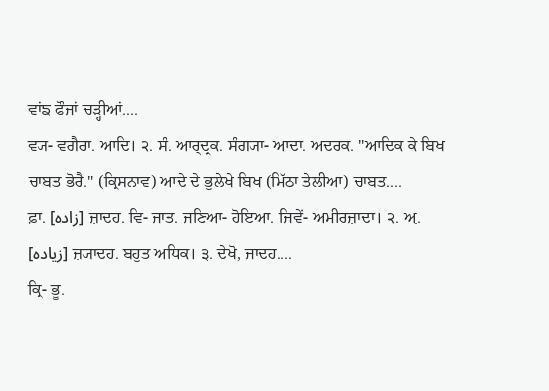ਵਾਂਙ ਫੌਜਾਂ ਚੜ੍ਹੀਆਂ....
ਵ੍ਯ- ਵਗੈਰਾ. ਆਦਿ। ੨. ਸੰ. ਆਰ੍ਦ੍ਰਕ. ਸੰਗ੍ਯਾ- ਆਦਾ. ਅਦਰਕ. "ਆਦਿਕ ਕੇ ਬਿਖ ਚਾਬਤ ਭੋਰੈ." (ਕ੍ਰਿਸਨਾਵ) ਆਦੇ ਦੇ ਭੁਲੇਖੇ ਬਿਖ (ਮਿੱਠਾ ਤੇਲੀਆ) ਚਾਬਤ....
ਫ਼ਾ. [زادہ] ਜ਼ਾਦਹ. ਵਿ- ਜਾਤ. ਜਣਿਆ- ਹੋਇਆ. ਜਿਵੇਂ- ਅਮੀਰਜ਼ਾਦਾ। ੨. ਅ਼. [زیادہ] ਜ਼੍ਯਾਦਹ. ਬਹੁਤ ਅਧਿਕ। ੩. ਦੇਖੋ, ਜਾਦਹ....
ਕ੍ਰਿ- ਭੂ.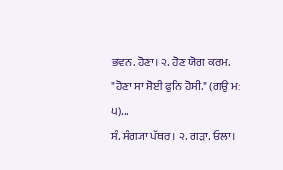ਭਵਨ. ਹੋਣਾ। ੨. ਹੋਣ ਯੋਗ ਕਰਮ. "ਹੋਣਾ ਸਾ ਸੋਈ ਫੁਨਿ ਹੋਸੀ." (ਗਉ ਮਃ ੫)...
ਸੰ. ਸੰਗ੍ਯਾ ਪੱਥਰ। ੨. ਗੜਾ. ਓਲਾ।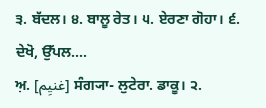੩. ਬੱਦਲ। ੪. ਬਾਲੂ ਰੇਤ। ੫. ਏਰਣਾ ਗੋਹਾ। ੬. ਦੇਖੋ, ਉੱਪਲ....
ਅ਼. [غنیِم] ਸੰਗ੍ਯਾ- ਲੁਟੇਰਾ. ਡਾਕੂ। ੨.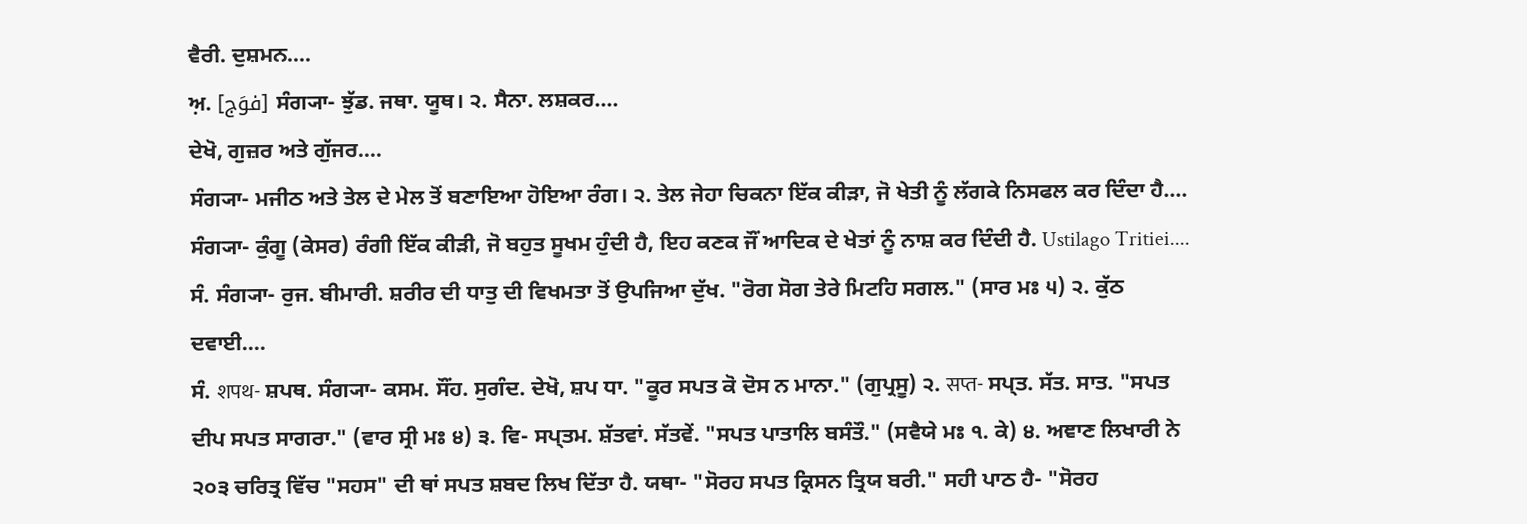ਵੈਰੀ. ਦੁਸ਼ਮਨ....
ਅ਼. [فوَج] ਸੰਗ੍ਯਾ- ਝੁੱਡ. ਜਥਾ. ਯੂਥ। ੨. ਸੈਨਾ. ਲਸ਼ਕਰ....
ਦੇਖੋ, ਗੁਜ਼ਰ ਅਤੇ ਗੁੱਜਰ....
ਸੰਗ੍ਯਾ- ਮਜੀਠ ਅਤੇ ਤੇਲ ਦੇ ਮੇਲ ਤੋਂ ਬਣਾਇਆ ਹੋਇਆ ਰੰਗ। ੨. ਤੇਲ ਜੇਹਾ ਚਿਕਨਾ ਇੱਕ ਕੀੜਾ, ਜੋ ਖੇਤੀ ਨੂੰ ਲੱਗਕੇ ਨਿਸਫਲ ਕਰ ਦਿੰਦਾ ਹੈ....
ਸੰਗ੍ਯਾ- ਕੁੰਗੂ (ਕੇਸਰ) ਰੰਗੀ ਇੱਕ ਕੀੜੀ, ਜੋ ਬਹੁਤ ਸੂਖਮ ਹੁੰਦੀ ਹੈ, ਇਹ ਕਣਕ ਜੌਂ ਆਦਿਕ ਦੇ ਖੇਤਾਂ ਨੂੰ ਨਾਸ਼ ਕਰ ਦਿੰਦੀ ਹੈ. Ustilago Tritiei....
ਸੰ. ਸੰਗ੍ਯਾ- ਰੁਜ. ਬੀਮਾਰੀ. ਸ਼ਰੀਰ ਦੀ ਧਾਤੁ ਦੀ ਵਿਖਮਤਾ ਤੋਂ ਉਪਜਿਆ ਦੁੱਖ. "ਰੋਗ ਸੋਗ ਤੇਰੇ ਮਿਟਹਿ ਸਗਲ." (ਸਾਰ ਮਃ ੫) ੨. ਕੁੱਠ ਦਵਾਈ....
ਸੰ. शपथ- ਸ਼ਪਥ. ਸੰਗ੍ਯਾ- ਕਸਮ. ਸੌਂਹ. ਸੁਗੰਦ. ਦੇਖੋ, ਸ਼ਪ ਧਾ. "ਕੂਰ ਸਪਤ ਕੋ ਦੋਸ ਨ ਮਾਨਾ." (ਗੁਪ੍ਰਸੂ) ੨. सप्त- ਸਪ੍ਤ. ਸੱਤ. ਸਾਤ. "ਸਪਤ ਦੀਪ ਸਪਤ ਸਾਗਰਾ." (ਵਾਰ ਸ੍ਰੀ ਮਃ ੪) ੩. ਵਿ- ਸਪ੍ਤਮ. ਸ਼ੱਤਵਾਂ. ਸੱਤਵੇਂ. "ਸਪਤ ਪਾਤਾਲਿ ਬਸੰਤੌ." (ਸਵੈਯੇ ਮਃ ੧. ਕੇ) ੪. ਅਞਾਣ ਲਿਖਾਰੀ ਨੇ ੨੦੩ ਚਰਿਤ੍ਰ ਵਿੱਚ "ਸਹਸ" ਦੀ ਥਾਂ ਸਪਤ ਸ਼ਬਦ ਲਿਖ ਦਿੱਤਾ ਹੈ. ਯਥਾ- "ਸੋਰਹ ਸਪਤ ਕ੍ਰਿਸਨ ਤ੍ਰਿਯ ਬਰੀ." ਸਹੀ ਪਾਠ ਹੈ- "ਸੋਰਹ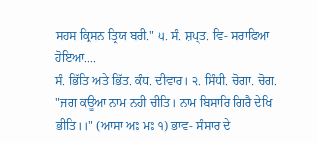ਸਹਸ ਕ੍ਰਿਸਨ ਤ੍ਰਿਯ ਬਰੀ." ੫. ਸੰ. ਸ਼ਪ੍ਤ. ਵਿ- ਸਰਾਫਿਆ ਹੋਇਆ....
ਸੰ. ਭਿੱਤਿ ਅਤੇ ਭਿੱਤ. ਕੰਧ. ਦੀਵਾਰ। ੨. ਸਿੰਧੀ. ਚੋਗਾ. ਚੋਗ. "ਜਗ ਕਊਆ ਨਾਮ ਨਹੀ ਚੀਤਿ। ਨਾਮ ਬਿਸਾਰਿ ਗਿਰੈ ਦੇਖਿ ਭੀਤਿ।।" (ਆਸਾ ਅਃ ਮਃ ੧) ਭਾਵ- ਸੰਸਾਰ ਦੇ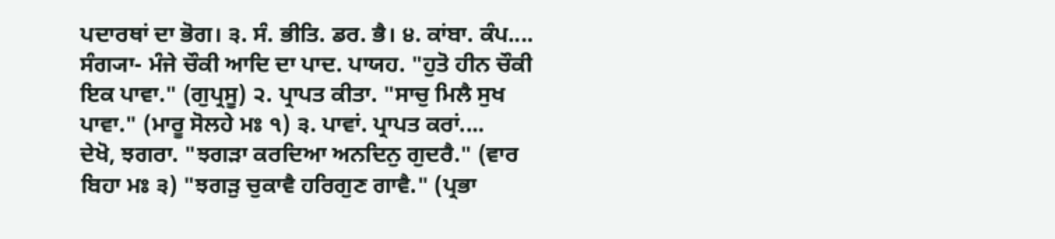ਪਦਾਰਥਾਂ ਦਾ ਭੋਗ। ੩. ਸੰ. ਭੀਤਿ. ਡਰ. ਭੈ। ੪. ਕਾਂਬਾ. ਕੰਪ....
ਸੰਗ੍ਯਾ- ਮੰਜੇ ਚੌਕੀ ਆਦਿ ਦਾ ਪਾਦ. ਪਾਯਹ. "ਹੁਤੋ ਹੀਨ ਚੌਕੀ ਇਕ ਪਾਵਾ." (ਗੁਪ੍ਰਸੂ) ੨. ਪ੍ਰਾਪਤ ਕੀਤਾ. "ਸਾਚੁ ਮਿਲੈ ਸੁਖ ਪਾਵਾ." (ਮਾਰੂ ਸੋਲਹੇ ਮਃ ੧) ੩. ਪਾਵਾਂ. ਪ੍ਰਾਪਤ ਕਰਾਂ....
ਦੇਖੋ, ਝਗਰਾ. "ਝਗੜਾ ਕਰਦਿਆ ਅਨਦਿਨੁ ਗੁਦਰੈ." (ਵਾਰ ਬਿਹਾ ਮਃ ੩) "ਝਗੜੁ ਚੁਕਾਵੈ ਹਰਿਗੁਣ ਗਾਵੈ." (ਪ੍ਰਭਾ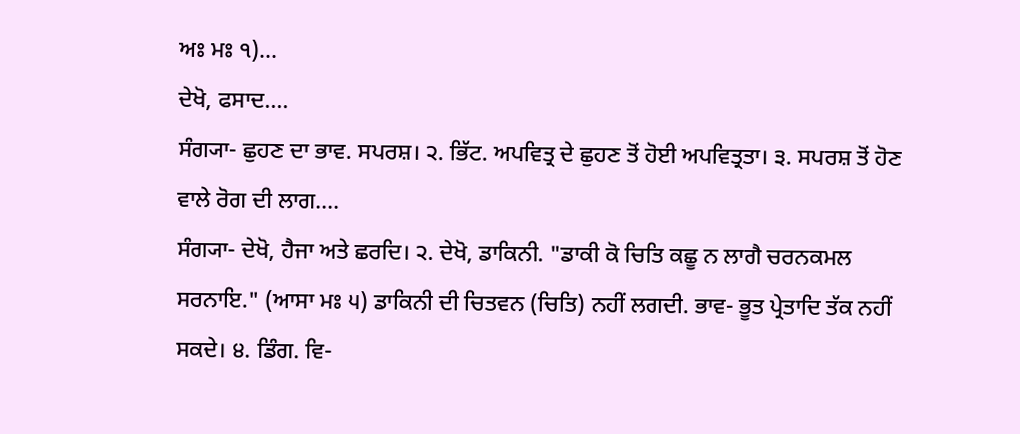ਅਃ ਮਃ ੧)...
ਦੇਖੋ, ਫਸਾਦ....
ਸੰਗ੍ਯਾ- ਛੁਹਣ ਦਾ ਭਾਵ. ਸਪਰਸ਼। ੨. ਭਿੱਟ. ਅਪਵਿਤ੍ਰ ਦੇ ਛੁਹਣ ਤੋਂ ਹੋਈ ਅਪਵਿਤ੍ਰਤਾ। ੩. ਸਪਰਸ਼ ਤੋਂ ਹੋਣ ਵਾਲੇ ਰੋਗ ਦੀ ਲਾਗ....
ਸੰਗ੍ਯਾ- ਦੇਖੋ, ਹੈਜਾ ਅਤੇ ਛਰਦਿ। ੨. ਦੇਖੋ, ਡਾਕਿਨੀ. "ਡਾਕੀ ਕੋ ਚਿਤਿ ਕਛੂ ਨ ਲਾਗੈ ਚਰਨਕਮਲ ਸਰਨਾਇ." (ਆਸਾ ਮਃ ੫) ਡਾਕਿਨੀ ਦੀ ਚਿਤਵਨ (ਚਿਤਿ) ਨਹੀਂ ਲਗਦੀ. ਭਾਵ- ਭੂਤ ਪ੍ਰੇਤਾਦਿ ਤੱਕ ਨਹੀਂ ਸਕਦੇ। ੪. ਡਿੰਗ. ਵਿ-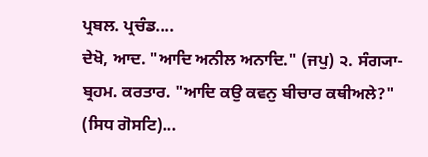ਪ੍ਰਬਲ. ਪ੍ਰਚੰਡ....
ਦੇਖੋ, ਆਦ. "ਆਦਿ ਅਨੀਲ ਅਨਾਦਿ." (ਜਪੁ) ੨. ਸੰਗ੍ਯਾ- ਬ੍ਰਹਮ. ਕਰਤਾਰ. "ਆਦਿ ਕਉ ਕਵਨੁ ਬੀਚਾਰ ਕਥੀਅਲੇ?" (ਸਿਧ ਗੋਸਟਿ)...